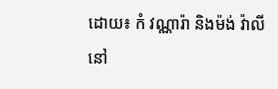ដោយ៖ កំ វណ្ណារ៉ា និងម៉ង់ វ៉ាលី
នៅ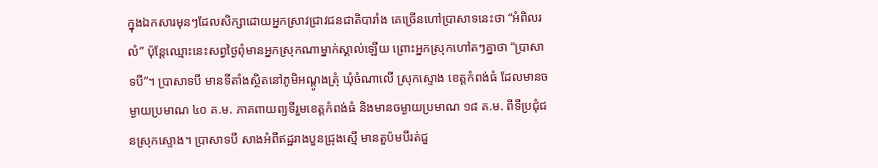ក្នុងឯកសារមុនៗដែលសិក្សាដោយអ្នកស្រាវជ្រាវជនជាតិបារាំង គេច្រើនហៅប្រាសាទនេះថា “អំពិលរលំ” ប៉ុន្តែឈ្មោះនេះសព្វថ្ងៃពុំមានអ្នកស្រុកណាម្នាក់ស្គាល់ឡើយ ព្រោះអ្នកស្រុកហៅតៗគ្នាថា “ប្រាសាទបី”។ ប្រាសាទបី មានទីតាំងស្ថិតនៅភូមិអណ្តូងត្រុំ ឃុំចំណាលើ ស្រុកស្ទោង ខេត្តកំពង់ធំ ដែលមានចម្ងាយប្រមាណ ៤០ គ.ម. ភាគពាយព្យទីរួមខេត្តកំពង់ធំ និងមានចម្ងាយប្រមាណ ១៨ គ.ម. ពីទីប្រជុំជនស្រុកស្ទោង។ ប្រាសាទបី សាងអំពីឥដ្ឋរាងបួនជ្រុងស្មើ មានតួប៉មបីរត់ជួ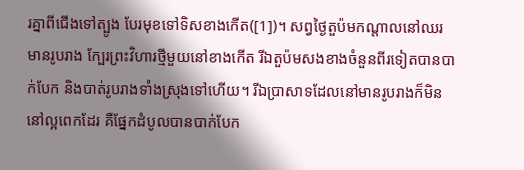រគ្នាពីជើងទៅត្បូង បែរមុខទៅទិសខាងកើត([1])។ សព្វថ្ងៃតួប៉មកណ្តាលនៅឈរមានរូបរាង ក្បែរព្រះវិហារថ្មីមួយនៅខាងកើត រីឯតួប៉មសងខាងចំនួនពីរទៀតបានបាក់បែក និងបាត់រូបរាងទាំងស្រុងទៅហើយ។ រីឯប្រាសាទដែលនៅមានរូបរាងក៏មិននៅល្អពេកដែរ គឺផ្នែកដំបូលបានបាក់បែក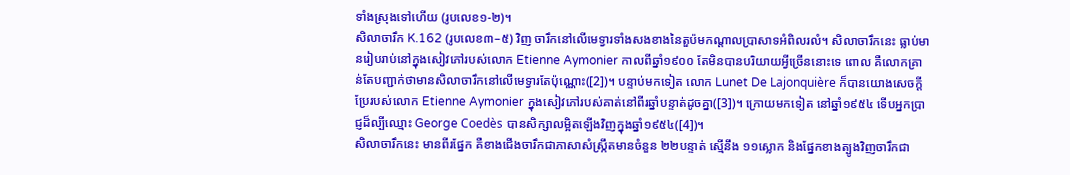ទាំងស្រុងទៅហើយ (រូបលេខ១-២)។
សិលាចារឹក K.162 (រូបលេខ៣–៥) វិញ ចារឹកនៅលើមេទ្វារទាំងសងខាងនៃតួប៉មកណ្តាលប្រាសាទអំពិលរលំ។ សិលាចារឹកនេះ ធ្លាប់មានរៀបរាប់នៅក្នុងសៀវភៅរបស់លោក Etienne Aymonier កាលពីឆ្នាំ១៩០០ តែមិនបានបរិយាយអ្វីច្រើននោះទេ ពោល គឺលោកគ្រាន់តែបញ្ជាក់ថាមានសិលាចារឹកនៅលើមេទ្វារតែប៉ុណ្ណោះ([2])។ បន្ទាប់មកទៀត លោក Lunet De Lajonquière ក៏បានយោងសេចក្តីប្រែរបស់លោក Etienne Aymonier ក្នុងសៀវភៅរបស់គាត់នៅពីរឆ្នាំបន្ទាត់ដូចគ្នា([3])។ ក្រោយមកទៀត នៅឆ្នាំ១៩៥៤ ទើបអ្នកប្រាជ្ញដ៏ល្បីឈ្មោះ George Coedès បានសិក្សាលម្អិតឡើងវិញក្នុងឆ្នាំ១៩៥៤([4])។
សិលាចារឹកនេះ មានពីរផ្នែក គឺខាងជើងចារឹកជាភាសាសំស្រ្កឹតមានចំនួន ២២បន្ទាត់ ស្មើនឹង ១១ស្លោក និងផ្នែកខាងត្បូងវិញចារឹកជា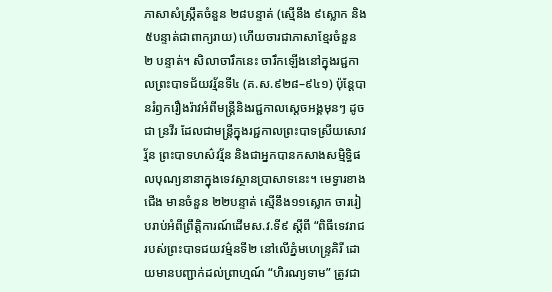ភាសាសំស្រ្កឹតចំនួន ២៨បន្ទាត់ (ស្មើនឹង ៩ស្លោក និង៥បន្ទាត់ជាពាក្យរាយ) ហើយចារជាភាសាខ្មែរចំនួន ២ បន្ទាត់។ សិលាចារឹកនេះ ចារឹកឡើងនៅក្នុងរជ្ជកាលព្រះបាទជ័យវរ្ម័នទី៤ (គ.ស.៩២៨–៩៤១) ប៉ុន្តែបានរំឭករឿងរ៉ាវអំពីមន្រ្តីនិងរជ្ជកាលស្តេចអង្គមុនៗ ដូចជា ន្រវីរ ដែលជាមន្រ្តីក្នុងរជ្ជកាលព្រះបាទស្រីយសោវរ្ម័ន ព្រះបាទហស៌វរ្ម័ន និងជាអ្នកបានកសាងសម្មិទ្ធិផលបុណ្យនានាក្នុងទេវស្ថានប្រាសាទនេះ។ មេទ្វារខាងជើង មានចំនួន ២២បន្ទាត់ ស្មើនឹង១១ស្លោក ចាររៀបរាប់អំពីព្រឹត្តិការណ៍ដើមស.វ.ទី៩ ស្តីពី “ពិធីទេវរាជរបស់ព្រះបាទជយវម៌្មនទី២ នៅលើភ្នំមហេន្រ្ទគិរី ដោយមានបញ្ជាក់ដល់ព្រាហ្មណ៍ “ហិរណ្យទាម” ត្រូវជា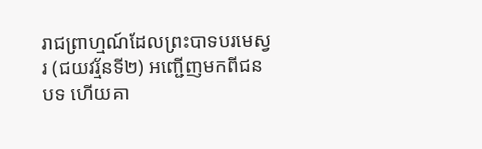រាជព្រាហ្មណ៍ដែលព្រះបាទបរមេស្វរ (ជយវរ្ម័នទី២) អញ្ជើញមកពីជនបទ ហើយគា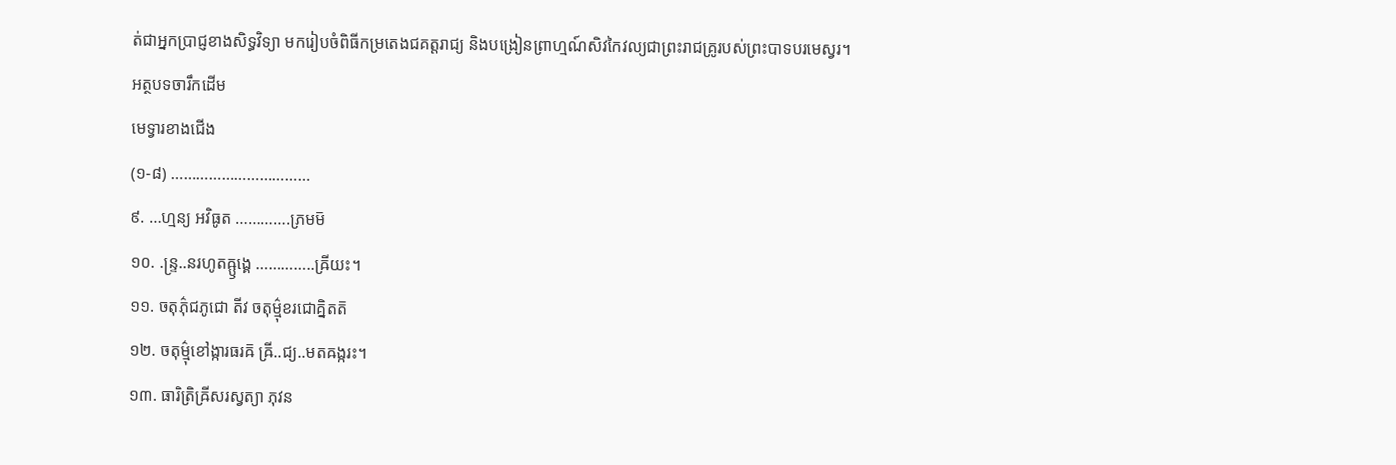ត់ជាអ្នកប្រាជ្ញខាងសិទ្ធវិទ្យា មករៀបចំពិធីកម្រតេងជគត្តរាជ្យ និងបង្រៀនព្រាហ្មណ៍សិវកៃវល្យជាព្រះរាជគ្រូរបស់ព្រះបាទបរមេស្វរ។
អត្ថបទចារឹកដើម
មេទ្វារខាងជើង
(១-៨) ……………………………
៩. …ហ្មន្យ អវិធូត ………….ភ្រមម៑
១០. .ន្ទ្រ..នរហូតឝ្ឫង្គេ …………..ឝ្រីយះ។
១១. ចតុភ៌ុជភូជោ តីវ ចតុម៌្មុខរជោគ្និតត៑
១២. ចតុម៌្មុខៅង្ការធរឝ៑ ឝ្រី..ជ្យ..មតឝង្ករះ។
១៣. ធារិត្រិឝ្រីសរស្វត្យា ភុវន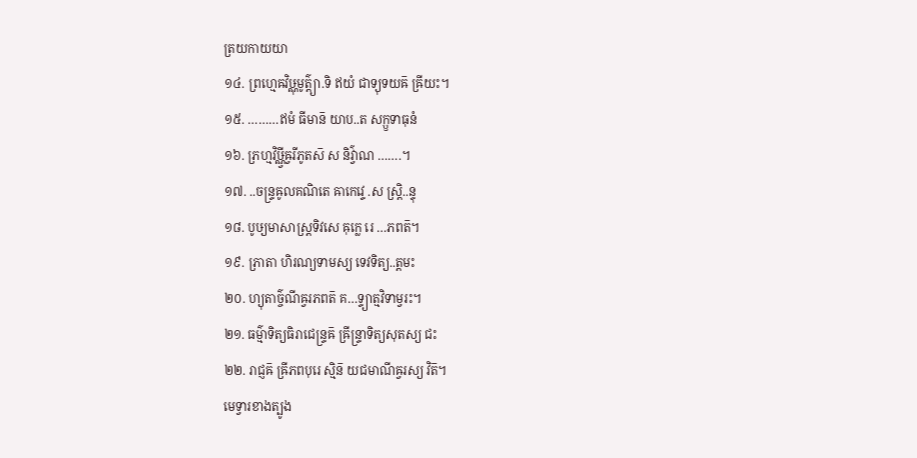ត្រយកាយយា
១៤. ព្រហ្មេឝវិឞ្ណុមូត៌្ត្យា.ទិ ឥយំ ជាទ្យុទយឝ៑ ឝ្រីយះ។
១៥. ………ឥមំ ធីមាន៑ យាប..ត សក្ឫទាធុនំ
១៦. ភ្រហ្មវិឞ្ណ្វីឝ្វរីភូតស៑ ស និវ៌្វាណ …….។
១៧. ..ចន្ទ្រឝូលគណិតេ ឝាកេវ្ទេ .ស ស្ត្រិ..ន្ទុ
១៨. បូឞ្យមាសាស្ដ្រទិវសេ ឝុក្លេ រេ …ភពត៑។
១៩. ភ្រាតា ហិរណ្យទាមស្យ ទេវទិត្យ..ត្តមះ
២០. ហ្យុតាច៌្ចណីឝ្វរភពត៑ គ…ទ្ទ្យាត្មវិទាម្វរះ។
២១. ធម៌្មាទិត្យធិរាជេន្ទ្រឝ៑ ឝ្រីន្ទ្រាទិត្យសុតស្យ ជះ
២២. រាជ្ញឝ៑ ឝ្រីភពបុរេ ស្មិន៑ យជមាណីឝ្វរស្យ វិត៑។
មេទ្វារខាងត្បូង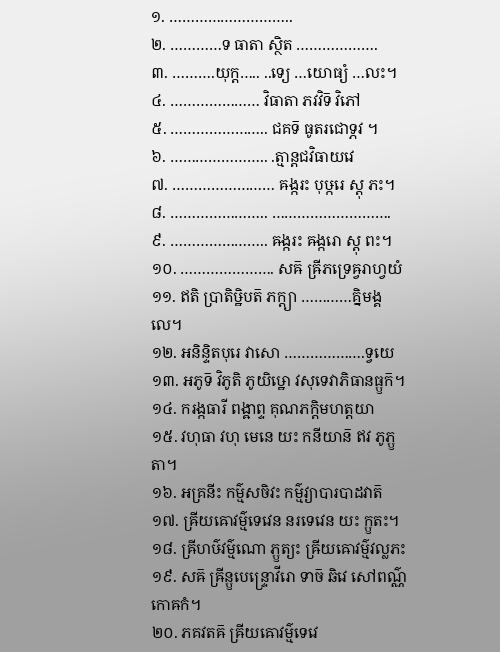១. ………………………..
២. …………ទ ធាតា ស្ថិត ……………….
៣. ……….យុក្ត….. ..ទ្យេ …យោធ្យំ …លះ។
៤. ………………… វិធាតា ភវវិទ៑ វិភៅ
៥. ………………….. ជគទ៑ ធូតរជោទ្ភវ ។
៦. ………………….. .ត្មាន្តជវិធាយវេ
៧. …………………… ឝង្ករះ បុឞ្ករេ ស្តុ ភះ។
៨. ………………….. ……………………….
៩. ………………….. ឝង្ករះ ឝង្ករោ ស្តុ ពះ។
១០. …………………. សឝ៑ ឝ្រីភទ្រេឝ្វរាហ្វយំ
១១. ឥតិ ប្រាតិឞ្ឋិបត៑ ភក្ត្យា …………គ្និមង្គលេ។
១២. អនិន្ទិតបុរេ វាសោ ……………….ទ្វយេ
១៣. អភូទ៑ វិភូតិ ភូយិឞ្ឋោ វសុទេវាភិធានធ្ឫក៑។
១៤. ករង្កធារី ពង្ឝាព្ទ គុណភក្តិមហត្តយា
១៥. វហុធា វហុ មេនេ យះ កនីយាន៑ ឥវ ភូភ្ឫតា។
១៦. អគ្រនីះ កម៌្មសចិវះ កម៌្មវ្យាបារបាដវាត៑
១៧. ឝ្រីយឝោវម៌្មទេវេន នរទេវេន យះ ក្ឫតះ។
១៨. ឝ្រីហឞ៌វម៌្មណោ ភ្ឫត្យះ ឝ្រីយឝោវម៌្មវល្លភះ
១៩. សឝ៑ ឝ្រីន្ឫបេន្ទ្រោវីរោ ទាច៑ ឆិវេ សៅពណ៌្ណកោឝកំ។
២០. ភគវតឝ៑ ឝ្រីយឝោវម៌្មទេវេ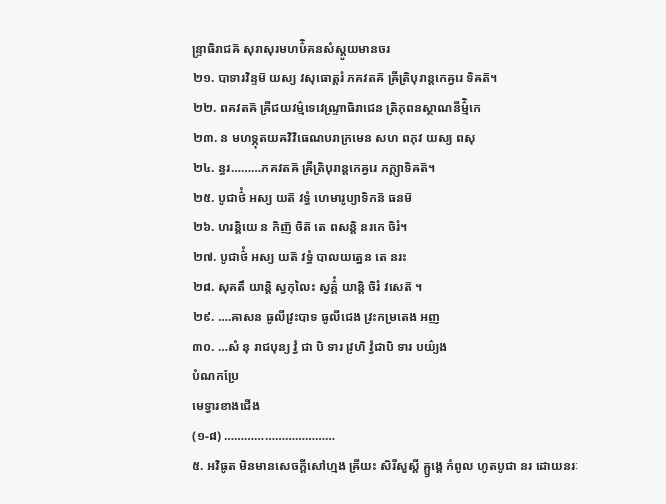ន្ទ្រាធិរាជឝ៑ សុរាសុរមហឞ៌ិគនសំស្តូយមានចរ
២១. បាទារវិន្ទម៑ យស្យ វសុធោត្តរំ ភគវតឝ៑ ឝ្រីត្រិបុរាន្តកេឝ្វរេ ទិឝត៑។
២២. ពគវតឝ៑ ឝ្រីជយវម៌្មទេវេណ្ទ្រាធិរាជេន ត្រិភុពនស្ថាណនីម៌ិ្មកេ
២៣. ន មហទ្ភុតយឝវិវិធេណបរាក្រមេន សហ ពភុវ យស្យ ពសុ
២៤. ន្ធរ………ភគវតឝ៑ ឝ្រីត្រិបុរាន្តកេឝ្វរេ ភក្ត្យាទិឝត៑។
២៥. បូជាថ៌ំ អស្យ យត៑ វទ្ធំ ហេមារូប្យាទិកន៑ ធនម៑
២៦. ហរន្តិយេ ន កិញ៑ ចិត៑ តេ ពសន្តិ នរកេ ចិរំ។
២៧. បូជាថ៌ំ អស្យ យត៑ វទ្ធំ បាលយត្នេន តេ នរះ
២៨. សុគតឹ យាន្តិ ស្វកុលៃះ ស្វគ៌ំ្គ យាន្តិ ចិរំ វសេត៑ ។
២៩. ….ឝាសន ធូលីវ្រះបាទ ធូលីជេង វ្រះកម្រតេង អញ
៣០. …សំ នុ រាជបុន្យ វ្វំ ជា បិ ទារ វ្រហិ វ្វំជាបិ ទារ បយ៌្យង
បំណកប្រែ
មេទ្វារខាងជើង
(១-៨) ……………………………
៥. អវិធូត មិនមានសេចក្តីសៅហ្មង ឝ្រីយះ សិរីសួស្តី ឝ្ឫង្គេ កំពូល ហូតបូជា នរ ដោយនរៈ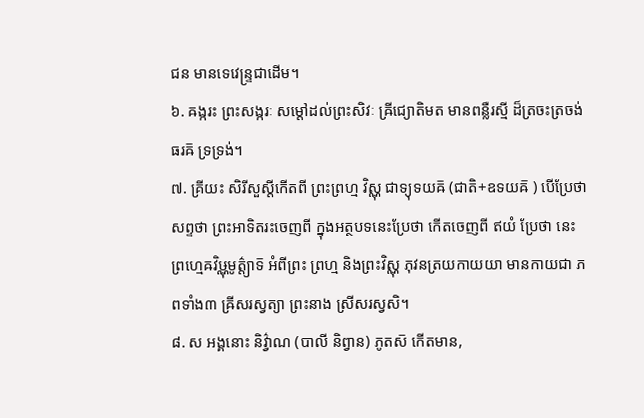ជន មានទេវេន្ទ្រជាដើម។
៦. ឝង្ករះ ព្រះសង្ករៈ សម្តៅដល់ព្រះសិវៈ ឝ្រីជ្យោតិមត មានពន្លឺរស្មី ដ៏ត្រចះត្រចង់ ធរឝ៑ ទ្រទ្រង់។
៧. គ្រីយះ សិរីសួស្តីកើតពី ព្រះព្រហ្ម វិស្ណុ ជាទ្យុទយឝ៑ (ជាតិ+ឧទយឝ៑ ) បើប្រែថាសព្ទថា ព្រះអាទិតរះចេញពី ក្នុងអត្ថបទនេះប្រែថា កើតចេញពី ឥយំ ប្រែថា នេះ ព្រហ្មេឝវិឞ្ណុមូត៌្ត្យាទ៑ អំពីព្រះ ព្រហ្ម និងព្រះវិស្ណុ ភុវនត្រយកាយយា មានកាយជា ភពទាំង៣ ឝ្រីសរស្វត្យា ព្រះនាង ស្រីសរស្វសិ។
៨. ស អង្គនោះ និវ៌្វាណ (បាលី និព្វាន) ភូតស៑ កើតមាន,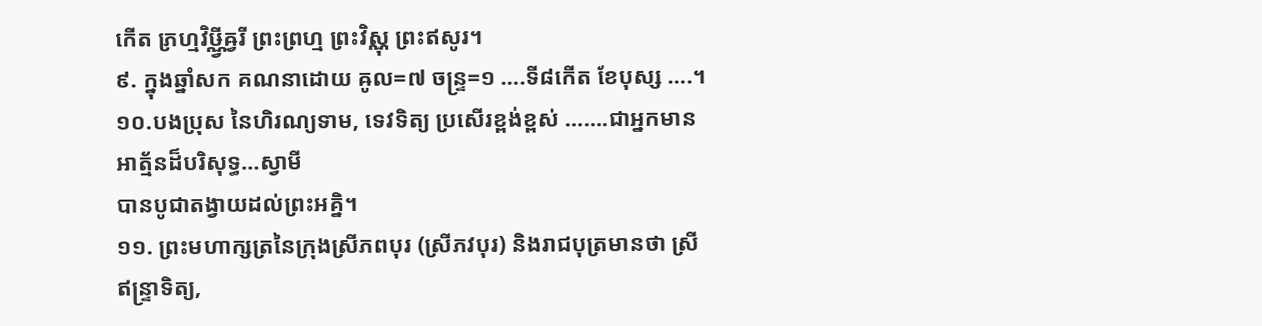កើត ភ្រហ្មវិឞ្ណ្វីឝ្វរី ព្រះព្រហ្ម ព្រះវិស្ណុ ព្រះឥសូរ។
៩. ក្នុងឆ្នាំសក គណនាដោយ ឝូល=៧ ចន្ទ្រ=១ ….ទី៨កើត ខែបុស្ស ….។
១០.បងប្រុស នៃហិរណ្យទាម, ទេវទិត្យ ប្រសើរខ្ពង់ខ្ពស់ …….ជាអ្នកមានអាត្ម័នដ៏បរិសុទ្ធ…ស្វាមី
បានបូជាតង្វាយដល់ព្រះអគ្និ។
១១. ព្រះមហាក្សត្រនៃក្រុងស្រីភពបុរ (ស្រីភវបុរ) និងរាជបុត្រមានថា ស្រីឥន្ទ្រាទិត្យ,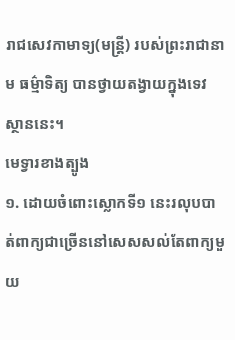រាជសេវកាមាទ្យ(មន្ត្រី) របស់ព្រះរាជានាម ធម៌្មាទិត្យ បានថ្វាយតង្វាយក្នុងទេវស្ថាននេះ។
មេទ្វារខាងត្បូង
១. ដោយចំពោះស្លោកទី១ នេះរលុបបាត់ពាក្យជាច្រើននៅសេសសល់តែពាក្យមួយ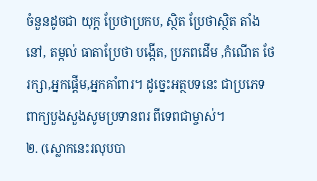ចំនួនដូចជា យុក្ត ប្រែថាប្រកប, ស្ថិត ប្រែថាស្ថិត តាំងនៅ, តម្កល់ ធាតាប្រែថា បង្កើត, ប្រភពដើម ,កំណើត ថែ
រក្សា,អ្នកផ្តើម,អ្នកគាំពារ។ ដូច្នេះអត្ថបទនេះ ជាប្រភេទ ពាក្យបួងសួងសូមប្រទានពរ ពីទេពជាម្ចាស់។
២. (ស្លោកនេះរលុបបា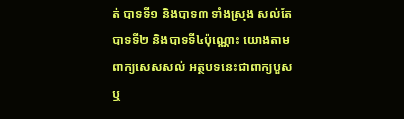ត់ បាទទី១ និងបាទ៣ ទាំងស្រុង សល់តែបាទទី២ និងបាទទី៤ប៉ុណ្ណោះ យោងតាមពាក្យសេសសល់ អត្ថបទនេះជាពាក្យបួស ឬ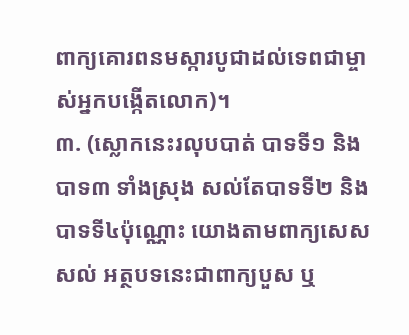ពាក្យគោរពនមស្ការបូជាដល់ទេពជាម្ចាស់អ្នកបង្កើតលោក)។
៣. (ស្លោកនេះរលុបបាត់ បាទទី១ និងបាទ៣ ទាំងស្រុង សល់តែបាទទី២ និងបាទទី៤ប៉ុណ្ណោះ យោងតាមពាក្យសេសសល់ អត្ថបទនេះជាពាក្យបួស ឬ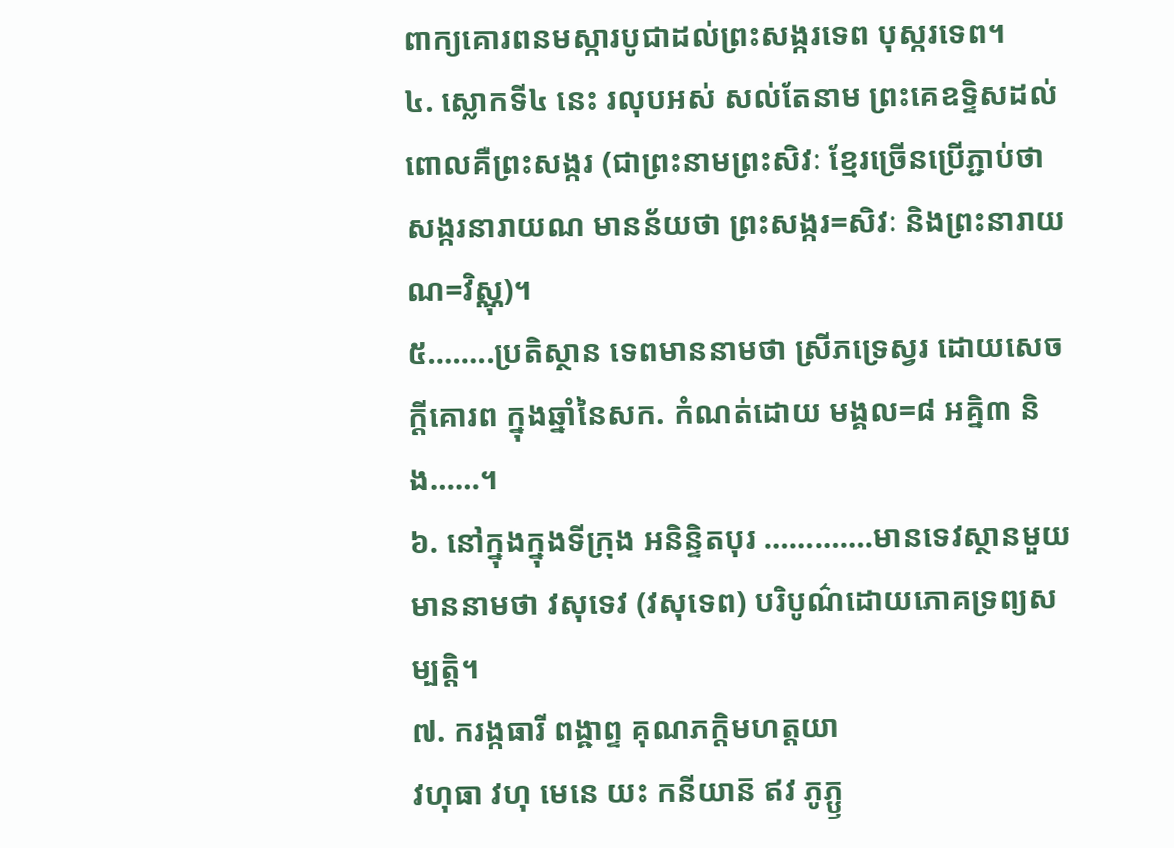ពាក្យគោរពនមស្ការបូជាដល់ព្រះសង្ករទេព បុស្ករទេព។
៤. ស្លោកទី៤ នេះ រលុបអស់ សល់តែនាម ព្រះគេឧទ្ទិសដល់ ពោលគឺព្រះសង្ករ (ជាព្រះនាមព្រះសិវៈ ខ្មែរច្រើនប្រើភ្ជាប់ថា សង្ករនារាយណ មានន័យថា ព្រះសង្ករ=សិវៈ និងព្រះនារាយណ=វិស្ណុ)។
៥……..ប្រតិស្ថាន ទេពមាននាមថា ស្រីភទ្រេស្វរ ដោយសេចក្តីគោរព ក្នុងឆ្នាំនៃសក. កំណត់ដោយ មង្គល=៨ អគ្និ៣ និង……។
៦. នៅក្នុងក្នុងទីក្រុង អនិន្ទិតបុរ ………….មានទេវស្ថានមួយ មាននាមថា វសុទេវ (វសុទេព) បរិបូណ៌ដោយភោគទ្រព្យសម្បត្តិ។
៧. ករង្កធារី ពង្ឝាព្ទ គុណភក្តិមហត្តយា
វហុធា វហុ មេនេ យះ កនីយាន៑ ឥវ ភូភ្ឫ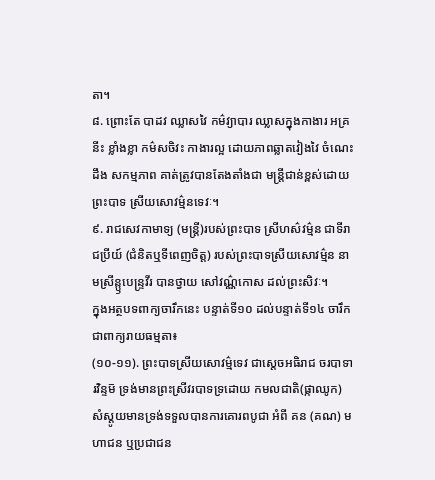តា។
៨. ព្រោះតែ បាដវ ឈ្លាសវៃ កម៌វ្យាបារ ឈ្លាសក្នុងកាងារ អគ្រនីះ ខ្លាំងខ្លា កម៌សចិវះ កាងារល្អ ដោយភាពឆ្លាតវៀងវៃ ចំណេះដឹង សកម្មភាព គាត់ត្រូវបានតែងតាំងជា មន្ត្រីជាន់ខ្ពស់ដោយព្រះបាទ ស្រីយសោវម៌្មនទេវៈ។
៩. រាជសេវកាមាទ្យ (មន្ត្រី)របស់ព្រះបាទ ស្រីហស៌វម៌្មន ជាទីរាជប្រីយ៍ (ជំនិតឬទីពេញចិត្ត) របស់ព្រះបាទស្រីយសោវម៌្មន នាមស្រីន្ឫបេន្ទ្រវីរ បានថ្វាយ សៅវណ៌្ណកោស ដល់ព្រះសិវៈ។
ក្នុងអត្ថបទពាក្យចារឹកនេះ បន្ទាត់ទី១០ ដល់បន្ទាត់ទី១៤ ចារឹកជាពាក្យរាយធម្មតា៖
(១០-១១). ព្រះបាទស្រីយសោវម៌្មទេវ ជាស្តេចអធិរាជ ចរបាទារវិន្ទម៑ ទ្រង់មានព្រះស្រីវរបាទទ្រដោយ កមលជាតិ(ផ្កាឈូក) សំស្តូយមានទ្រង់ទទួលបានការគោរពបូជា អំពី គន (គណ) មហាជន ឬប្រជាជន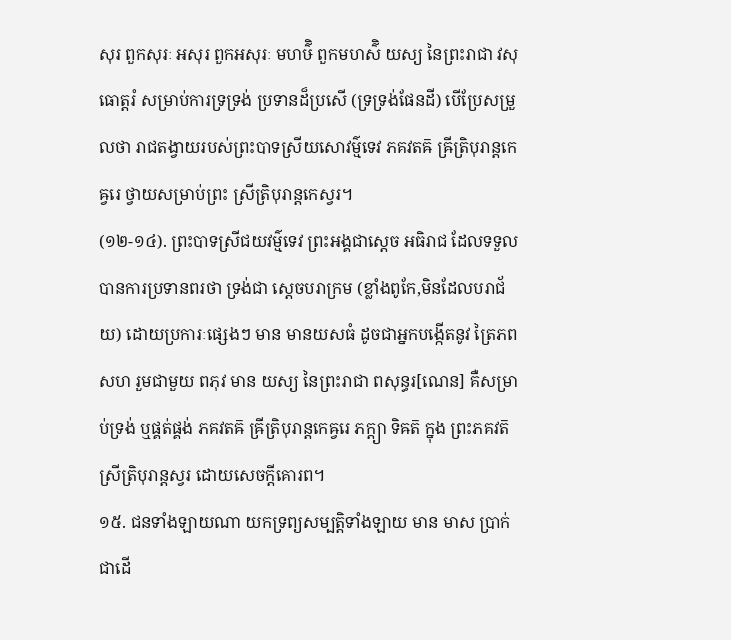សុរ ពួកសុរៈ អសុរ ពួកអសុរៈ មហឞ៌ិ ពួកមហស៌ិ យស្យ នៃព្រះរាជា វសុធោត្តរំ សម្រាប់ការទ្រទ្រង់ ប្រទានដ៏ប្រសើ (ទ្រទ្រង់ផែនដី) បើប្រែសម្រួលថា រាជតង្វាយរបស់ព្រះបាទស្រីយសោវម៌្មទេវ ភគវតឝ៑ ឝ្រីត្រិបុរាន្តកេឝ្វរេ ថ្វាយសម្រាប់ព្រះ ស្រីត្រិបុរាន្តកេស្វរ។
(១២-១៤). ព្រះបាទស្រីជយវម៌្មទេវ ព្រះអង្គជាស្តេច អធិរាជ ដែលទទួលបានការប្រទានពរថា ទ្រង់ជា ស្តេចបរាក្រម (ខ្លាំងពូកែ,មិនដែលបរាជ័យ) ដោយប្រការៈផ្សេងៗ មាន មានយសធំ ដូចជាអ្នកបង្កើតនូវ ត្រៃភព សហ រួមជាមួយ ពភុវ មាន យស្យ នៃព្រះរាជា ពសុន្ធរ[ណេន] គឺសម្រាប់ទ្រង់ ឬផ្គត់ផ្គង់ ភគវតឝ៑ ឝ្រីត្រិបុរាន្តកេឝ្វរេ ភក្ត្យា ទិឝត៑ ក្នុង ព្រះភគវត៑ ស្រីត្រិបុរាន្តស្វរ ដោយសេចក្តីគោរព។
១៥. ជនទាំងឡាយណា យកទ្រព្យសម្បត្តិទាំងឡាយ មាន មាស ប្រាក់ជាដើ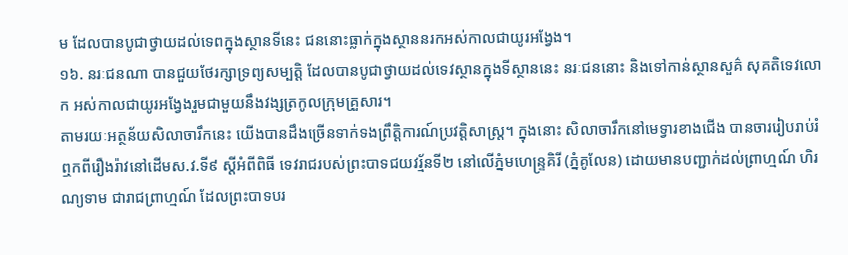ម ដែលបានបូជាថ្វាយដល់ទេពក្នុងស្ថានទីនេះ ជននោះធ្លាក់ក្នុងស្ថាននរកអស់កាលជាយូរអង្វែង។
១៦. នរៈជនណា បានជួយថែរក្សាទ្រព្យសម្បត្តិ ដែលបានបូជាថ្វាយដល់ទេវស្ថានក្នុងទីស្ថាននេះ នរៈជននោះ និងទៅកាន់ស្ថានសួគ៌ សុគតិទេវលោក អស់កាលជាយូរអង្វែងរួមជាមួយនឹងវង្សត្រកូលក្រុមគ្រួសារ។
តាមរយៈអត្ថន័យសិលាចារឹកនេះ យើងបានដឹងច្រើនទាក់ទងព្រឹត្តិការណ៍ប្រវត្តិសាស្រ្ត។ ក្នុងនោះ សិលាចារឹកនៅមេទ្វារខាងជើង បានចាររៀបរាប់រំឮកពីរឿងរ៉ាវនៅដើមស.វ.ទី៩ ស្តីអំពីពិធី ទេវរាជរបស់ព្រះបាទជយវរ្ម័នទី២ នៅលើភ្នំមហេន្ទ្រគិរី (ភ្នំគូលែន) ដោយមានបញ្ជាក់ដល់ព្រាហ្មណ៍ ហិរណ្យទាម ជារាជព្រាហ្មណ៍ ដែលព្រះបាទបរ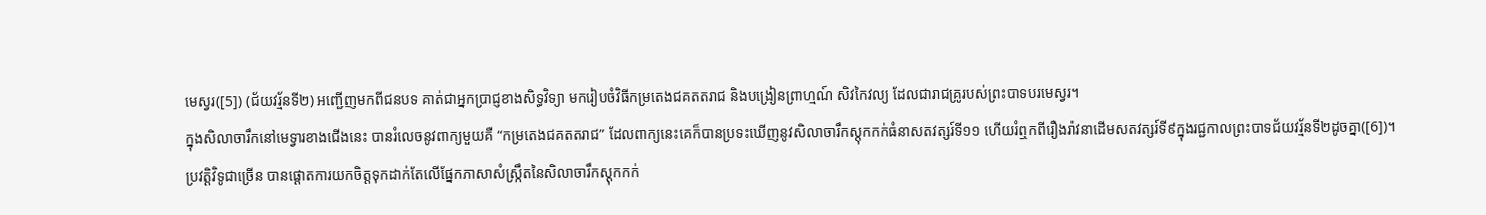មេស្វរ([5]) (ជ័យវរ្ម័នទី២) អញ្ជើញមកពីជនបទ គាត់ជាអ្នកប្រាជ្ញខាងសិទ្ធវិទ្យា មករៀបចំវិធីកម្រតេងជគតតរាជ និងបង្រៀនព្រាហ្មណ៍ សិវកៃវល្យ ដែលជារាជគ្រូរបស់ព្រះបាទបរមេស្វរ។
ក្នុងសិលាចារឹកនៅមេទ្វារខាងជើងនេះ បានរំលេចនូវពាក្យមួយគឺ “កម្រតេងជគតតរាជ” ដែលពាក្យនេះគេក៏បានប្រទះឃើញនូវសិលាចារឹកស្តុកកក់ធំនាសតវត្សរ៍ទី១១ ហើយរំឮកពីរឿងរ៉ាវនាដើមសតវត្សរ៍ទី៩ក្នុងរជ្ជកាលព្រះបាទជ័យវរ្ម័នទី២ដូចគ្នា([6])។ ប្រវត្តិវិទូជាច្រើន បានផ្តោតការយកចិត្តទុកដាក់តែលើផ្នែកភាសាសំស្រ្កឹតនៃសិលាចារឹកស្តុកកក់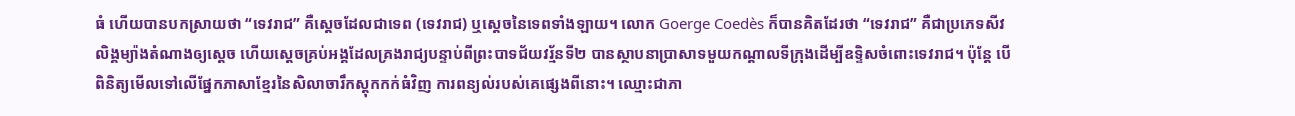ធំ ហើយបានបកស្រាយថា “ទេវរាជ” គឺស្តេចដែលជាទេព (ទេវរាជ) ឬស្តេចនៃទេពទាំងឡាយ។ លោក Goerge Coedès ក៏បានគិតដែរថា “ទេវរាជ” គឺជាប្រភេទសីវលិង្គម្យ៉ាងតំណាងឲ្យស្តេច ហើយស្តេចគ្រប់អង្គដែលគ្រងរាជ្យបន្ទាប់ពីព្រះបាទជ័យវរ្ម័នទី២ បានស្ថាបនាប្រាសាទមួយកណ្តាលទីក្រុងដើម្បីឧទ្ទិសចំពោះទេវរាជ។ ប៉ុន្តែ បើពិនិត្យមើលទៅលើផ្នែកភាសាខ្មែរនៃសិលាចារឹកស្តុកកក់ធំវិញ ការពន្យល់របស់គេផ្សេងពីនោះ។ ឈ្មោះជាភា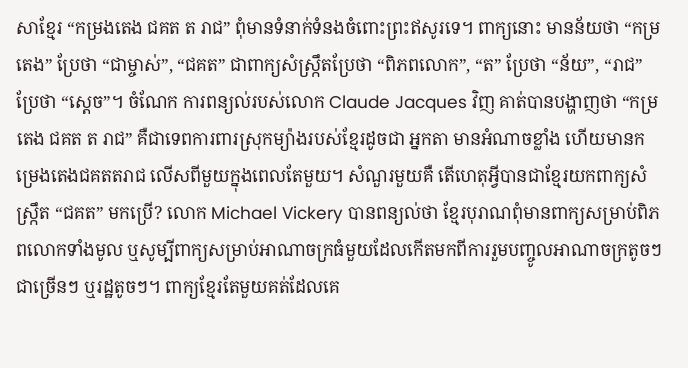សាខ្មែរ “កម្រងតេង ជគត ត រាជ” ពុំមានទំនាក់ទំនងចំពោះព្រះឥសូរទេ។ ពាក្យនោះ មានន័យថា “កម្រតេង” ប្រែថា “ជាម្ចាស់”, “ជគត” ជាពាក្យសំស្រ្កឹតប្រែថា “ពិភពលោក”, “ត” ប្រែថា “ន័យ”, “រាជ” ប្រែថា “ស្តេច”។ ចំណែក ការពន្យល់របស់លោក Claude Jacques វិញ គាត់បានបង្ហាញថា “កម្រតេង ជគត ត រាជ” គឺជាទេពការពារស្រុកម្យ៉ាងរបស់ខ្មែរដូចជា អ្នកតា មានអំណាចខ្លាំង ហើយមានកម្រេងតេងជគតតរាជ លើសពីមួយក្នុងពេលតែមួយ។ សំណួរមួយគឺ តើហេតុអ្វីបានជាខ្មែរយកពាក្យសំស្រ្កឹត “ជគត” មកប្រើ? លោក Michael Vickery បានពន្យល់ថា ខ្មែរបុរាណពុំមានពាក្យសម្រាប់ពិភពលោកទាំងមូល ឬសូម្បីពាក្យសម្រាប់អាណាចក្រធំមួយដែលកើតមកពីការរួមបញ្ចូលអាណាចក្រតូចៗជាច្រើនៗ ឬរដ្ឋតូចៗ។ ពាក្យខ្មែរតែមួយគត់ដែលគេ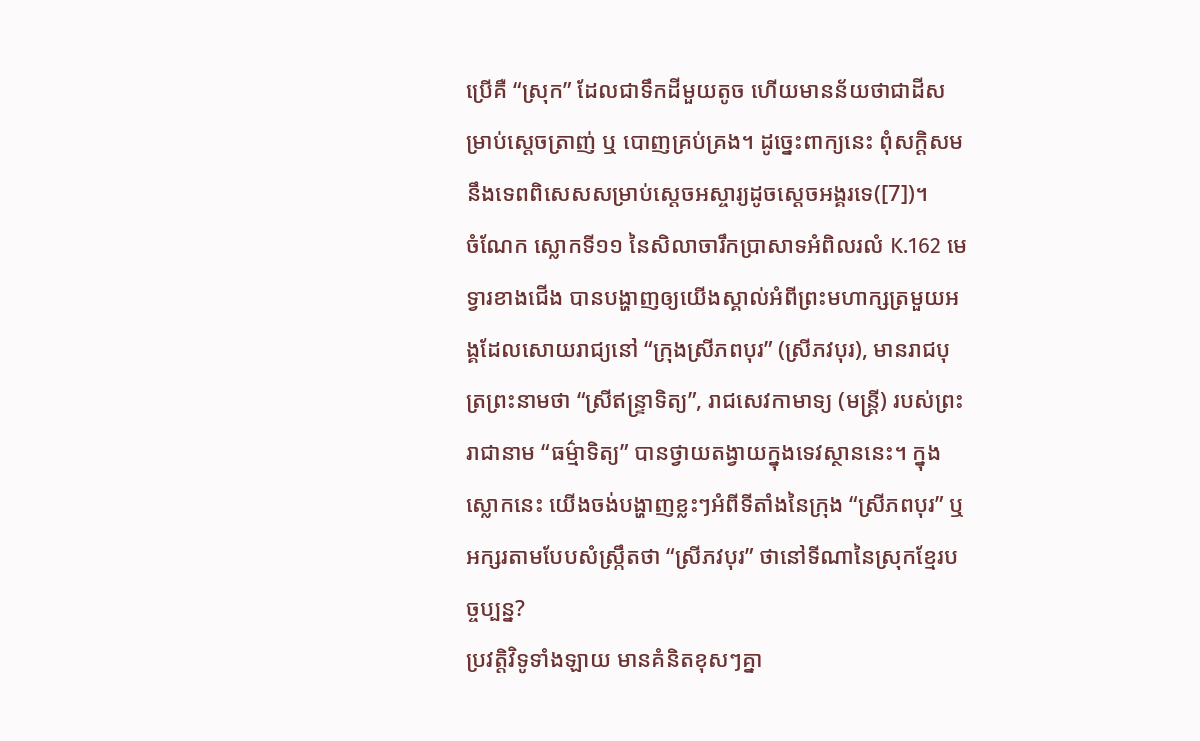ប្រើគឺ “ស្រុក” ដែលជាទឹកដីមួយតូច ហើយមានន័យថាជាដីសម្រាប់ស្តេចត្រាញ់ ឬ បោញគ្រប់គ្រង។ ដូច្នេះពាក្យនេះ ពុំសក្តិសមនឹងទេពពិសេសសម្រាប់ស្តេចអស្ចារ្យដូចស្តេចអង្គរទេ([7])។
ចំណែក ស្លោកទី១១ នៃសិលាចារឹកប្រាសាទអំពិលរលំ K.162 មេទ្វារខាងជើង បានបង្ហាញឲ្យយើងស្គាល់អំពីព្រះមហាក្សត្រមួយអង្គដែលសោយរាជ្យនៅ “ក្រុងស្រីភពបុរ” (ស្រីភវបុរ), មានរាជបុត្រព្រះនាមថា “ស្រីឥន្ទ្រាទិត្យ”, រាជសេវកាមាទ្យ (មន្ត្រី) របស់ព្រះរាជានាម “ធម៌្មាទិត្យ” បានថ្វាយតង្វាយក្នុងទេវស្ថាននេះ។ ក្នុងស្លោកនេះ យើងចង់បង្ហាញខ្លះៗអំពីទីតាំងនៃក្រុង “ស្រីភពបុរ” ឬអក្សរតាមបែបសំស្រ្កឹតថា “ស្រីភវបុរ” ថានៅទីណានៃស្រុកខ្មែរបច្ចប្បន្ន?
ប្រវត្តិវិទូទាំងឡាយ មានគំនិតខុសៗគ្នា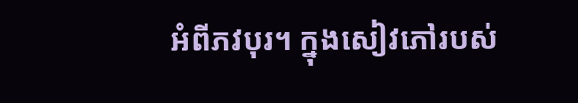អំពីភវបុរ។ ក្នុងសៀវភៅរបស់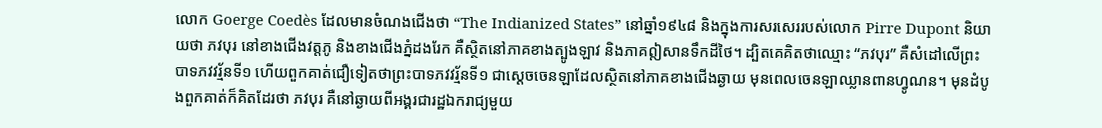លោក Goerge Coedès ដែលមានចំណងជើងថា “The Indianized States” នៅឆ្នាំ១៩៤៨ និងក្នុងការសរសេររបស់លោក Pirre Dupont និយាយថា ភវបុរ នៅខាងជើងវត្តភូ និងខាងជើងភ្នំដងរែក គឺស្ថិតនៅភាគខាងត្បូងឡាវ និងភាគឦសានទឹកដីថៃ។ ដ្បិតគេគិតថាឈ្មោះ “ភវបុរ” គឺសំដៅលើព្រះបាទភវវរ្ម័នទី១ ហើយពួកគាត់ជឿទៀតថាព្រះបាទភវវរ្ម័នទី១ ជាស្តេចចេនឡាដែលស្ថិតនៅភាគខាងជើងឆ្ងាយ មុនពេលចេនឡាឈ្លានពានហ្វូណន។ មុនដំបូងពួកគាត់ក៏គិតដែរថា ភវបុរ គឺនៅឆ្ងាយពីអង្គរជារដ្ឋឯករាជ្យមួយ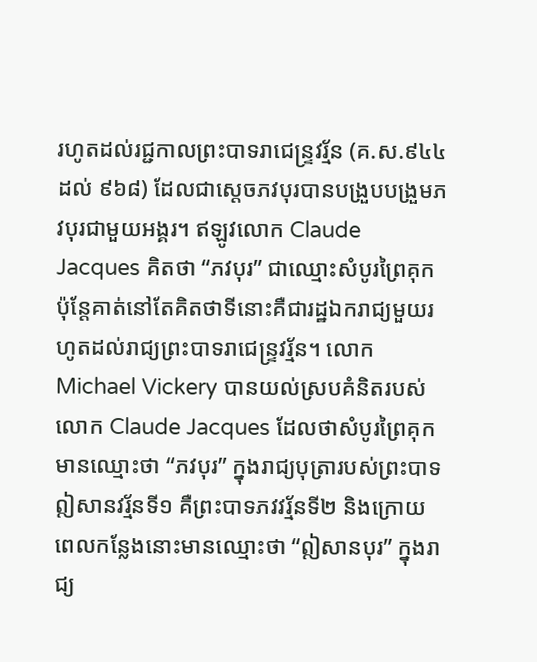រហូតដល់រជ្ជកាលព្រះបាទរាជេន្រ្ទវរ្ម័ន (គ.ស.៩៤៤ ដល់ ៩៦៨) ដែលជាស្តេចភវបុរបានបង្រួបបង្រួមភវបុរជាមួយអង្គរ។ ឥឡូវលោក Claude Jacques គិតថា “ភវបុរ” ជាឈ្មោះសំបូរព្រៃគុក ប៉ុន្តែគាត់នៅតែគិតថាទីនោះគឺជារដ្ឋឯករាជ្យមួយរហូតដល់រាជ្យព្រះបាទរាជេន្រ្ទវរ្ម័ន។ លោក Michael Vickery បានយល់ស្របគំនិតរបស់លោក Claude Jacques ដែលថាសំបូរព្រៃគុកមានឈ្មោះថា “ភវបុរ” ក្នុងរាជ្យបុត្រារបស់ព្រះបាទឦសានវរ្ម័នទី១ គឺព្រះបាទភវវរ្ម័នទី២ និងក្រោយពេលកន្លែងនោះមានឈ្មោះថា “ឦសានបុរ” ក្នុងរាជ្យ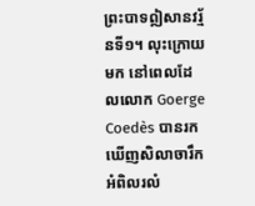ព្រះបាទឦសានវរ្ម័នទី១។ លុះក្រោយមក នៅពេលដែលលោក Goerge Coedès បានរកឃើញសិលាចារឹកអំពិលរលំ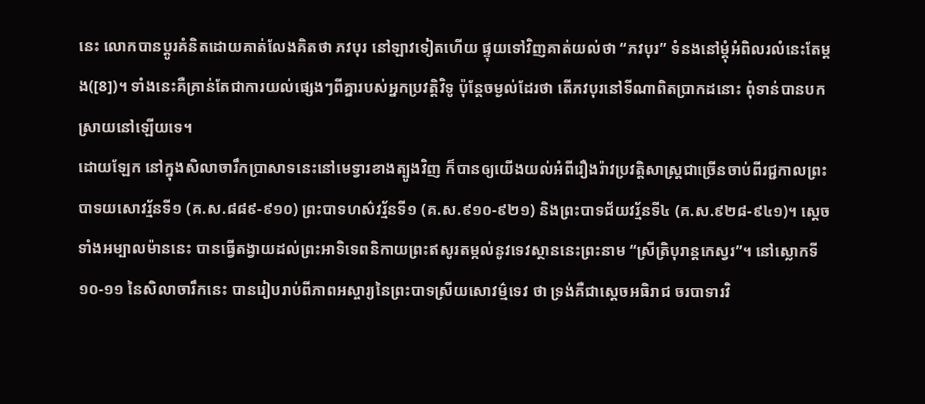នេះ លោកបានប្តូរគំនិតដោយគាត់លែងគិតថា ភវបុរ នៅឡាវទៀតហើយ ផ្ទុយទៅវិញគាត់យល់ថា “ភវបុរ” ទំនងនៅម្តុំអំពិលរលំនេះតែម្តង([8])។ ទាំងនេះគឺគ្រាន់តែជាការយល់ផ្សេងៗពីគ្នារបស់អ្នកប្រវត្តិវិទូ ប៉ុន្តែចម្ងល់ដែរថា តើភវបុរនៅទីណាពិតប្រាកដនោះ ពុំទាន់បានបកស្រាយនៅឡើយទេ។
ដោយឡែក នៅក្នុងសិលាចារឹកប្រាសាទនេះនៅមេទ្វារខាងត្បូងវិញ ក៏បានឲ្យយើងយល់អំពីរឿងរ៉ាវប្រវត្តិសាស្រ្តជាច្រើនចាប់ពីរជ្ជកាលព្រះបាទយសោវរ្ម័នទី១ (គ.ស.៨៨៩-៩១០) ព្រះបាទហស៌វរ្ម័នទី១ (គ.ស.៩១០-៩២១) និងព្រះបាទជ័យវរ្ម័នទី៤ (គ.ស.៩២៨-៩៤១)។ ស្តេចទាំងអម្បាលម៉ាននេះ បានធ្វើតង្វាយដល់ព្រះអាទិទេពនិកាយព្រះឥសូរតម្កល់នូវទេវស្ថាននេះព្រះនាម “ស្រីត្រិបុរាន្តកេស្វរ”។ នៅស្លោកទី១០-១១ នៃសិលាចារឹកនេះ បានរៀបរាប់ពីភាពអស្ចារ្យនៃព្រះបាទស្រីយសោវម៌្មទេវ ថា ទ្រង់គឺជាស្តេចអធិរាជ ចរបាទារវិ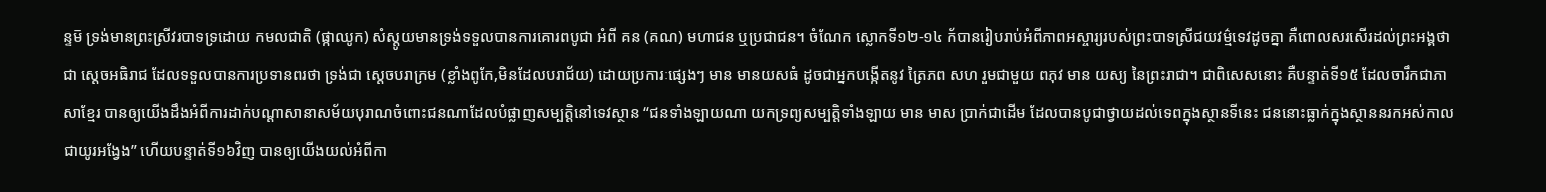ន្ទម៑ ទ្រង់មានព្រះស្រីវរបាទទ្រដោយ កមលជាតិ (ផ្កាឈូក) សំស្តូយមានទ្រង់ទទួលបានការគោរពបូជា អំពី គន (គណ) មហាជន ឬប្រជាជន។ ចំណែក ស្លោកទី១២-១៤ ក័បានរៀបរាប់អំពីភាពអស្ចារ្យរបស់ព្រះបាទស្រីជយវម៌្មទេវដូចគ្នា គឺពោលសរសើរដល់ព្រះអង្គថា ជា ស្តេចអធិរាជ ដែលទទួលបានការប្រទានពរថា ទ្រង់ជា ស្តេចបរាក្រម (ខ្លាំងពូកែ,មិនដែលបរាជ័យ) ដោយប្រការៈផ្សេងៗ មាន មានយសធំ ដូចជាអ្នកបង្កើតនូវ ត្រៃភព សហ រួមជាមួយ ពភុវ មាន យស្យ នៃព្រះរាជា។ ជាពិសេសនោះ គឺបន្ទាត់ទី១៥ ដែលចារឹកជាភាសាខ្មែរ បានឲ្យយើងដឹងអំពីការដាក់បណ្តាសានាសម័យបុរាណចំពោះជនណាដែលបំផ្លាញសម្បត្តិនៅទេវស្ថាន “ជនទាំងឡាយណា យកទ្រព្យសម្បត្តិទាំងឡាយ មាន មាស ប្រាក់ជាដើម ដែលបានបូជាថ្វាយដល់ទេពក្នុងស្ថានទីនេះ ជននោះធ្លាក់ក្នុងស្ថាននរកអស់កាលជាយូរអង្វែង” ហើយបន្ទាត់ទី១៦វិញ បានឲ្យយើងយល់អំពីកា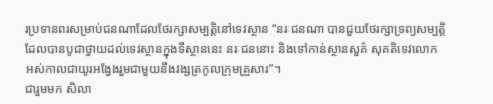រប្រទានពរសម្រាប់ជនណាដែលថែរក្សាសម្បត្តិនៅទេវស្ថាន “នរៈជនណា បានជួយថែរក្សាទ្រព្យសម្បត្តិ ដែលបានបូជាថ្វាយដល់ទេវស្ថានក្នុងទីស្ថាននេះ នរៈជននោះ និងទៅកាន់ស្ថានសួគ៌ សុគតិទេវលោក អស់កាលជាយូរអង្វែងរួមជាមួយនឹងវង្សត្រកូលក្រុមគ្រួសារ”។
ជារួមមក សិលា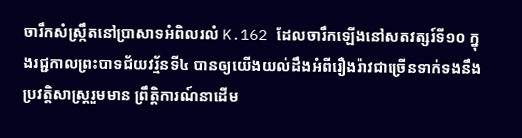ចារឹកសំស្រ្កឹតនៅប្រាសាទអំពិលរលំ K.162 ដែលចារឹកឡើងនៅសតវត្សរ៍ទី១០ ក្នុងរជ្ជកាលព្រះបាទជ័យវរ្ម័នទី៤ បានឲ្យយើងយល់ដឹងអំពីរឿងរ៉ាវជាច្រើនទាក់ទងនឹងប្រវត្តិសាស្រ្តរួមមាន ព្រឹត្តិការណ៍នាដើម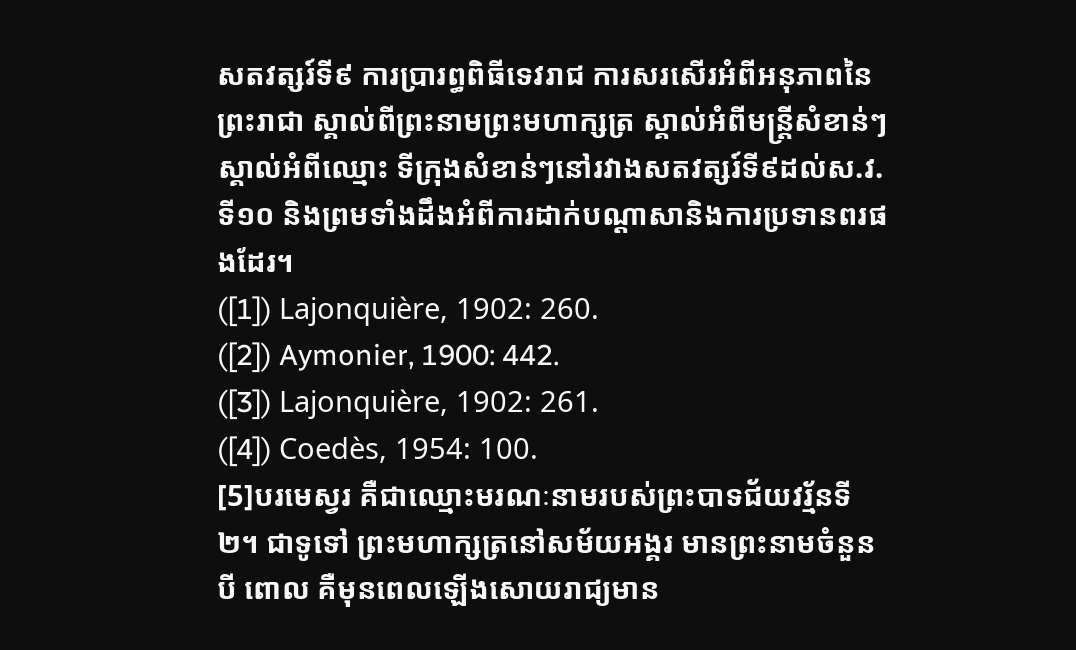សតវត្សរ៍ទី៩ ការប្រារព្ធពិធីទេវរាជ ការសរសើរអំពីអនុភាពនៃព្រះរាជា ស្គាល់ពីព្រះនាមព្រះមហាក្សត្រ ស្គាល់អំពីមន្រ្តីសំខាន់ៗ ស្គាល់អំពីឈ្មោះ ទីក្រុងសំខាន់ៗនៅរវាងសតវត្សរ៍ទី៩ដល់ស.វ.ទី១០ និងព្រមទាំងដឹងអំពីការដាក់បណ្តាសានិងការប្រទានពរផងដែរ។
([1]) Lajonquière, 1902: 260.
([2]) Aymonier, 1900: 442.
([3]) Lajonquière, 1902: 261.
([4]) Coedès, 1954: 100.
[5]បរមេស្វរ គឺជាឈ្មោះមរណៈនាមរបស់ព្រះបាទជ័យវរ្ម័នទី២។ ជាទូទៅ ព្រះមហាក្សត្រនៅសម័យអង្គរ មានព្រះនាមចំនួនបី ពោល គឺមុនពេលឡើងសោយរាជ្យមាន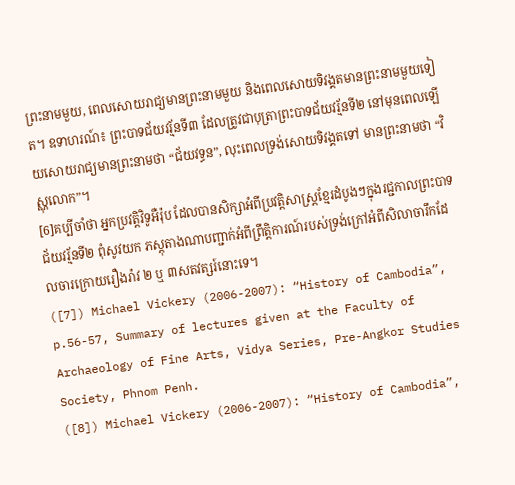ព្រះនាមមួយ, ពេលសោយរាជ្យមានព្រះនាមមួយ និងពេលសោយទិវង្គតមានព្រះនាមមួយទៀត។ ឧទាហរណ៍៖ ព្រះបាទជ័យវរ្ម័នទី៣ ដែលត្រូវជាបុត្រាព្រះបាទជ័យវរ្ម័នទី២ នៅមុនពេលឡើយសោយរាជ្យមានព្រះនាមថា “ជ័យវទ្ធន”, លុះពេលទ្រង់សោយទិវង្គតទៅ មានព្រះនាមថា “វិស្ណុលោក”។
[6]គប្បីចាំថា អ្នកប្រវត្តិវិទូអឺរ៉ុប ដែលបានសិក្សាអំពីប្រវត្តិសាស្រ្តខ្មែរដំបូងៗក្នុងរជ្ជកាលព្រះបាទជ័យវរ្ម័នទី២ ពុំសូវយក ភស្តុតាងណាបញ្ជាក់អំពីព្រឹត្តិការណ៍របស់ទ្រង់ក្រៅអំពីសិលាចារឹកដែលចារក្រោយរឿងរ៉ាវ ២ ឬ ៣សតវត្សរ៍នោះទេ។
([7]) Michael Vickery (2006-2007): “History of Cambodia”, p.56-57, Summary of lectures given at the Faculty of Archaeology of Fine Arts, Vidya Series, Pre-Angkor Studies Society, Phnom Penh.
([8]) Michael Vickery (2006-2007): “History of Cambodia”,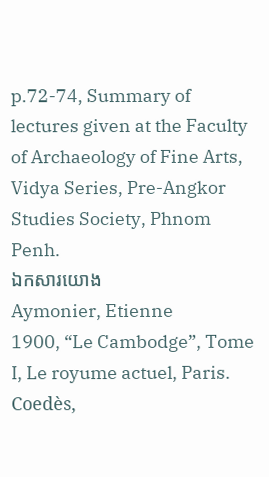p.72-74, Summary of lectures given at the Faculty of Archaeology of Fine Arts, Vidya Series, Pre-Angkor Studies Society, Phnom Penh.
ឯកសារយោង
Aymonier, Etienne
1900, “Le Cambodge”, Tome I, Le royume actuel, Paris.
Coedès,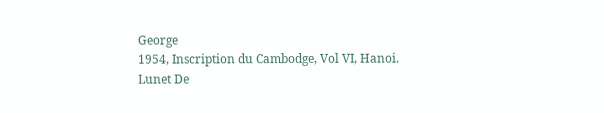George
1954, Inscription du Cambodge, Vol VI, Hanoi.
Lunet De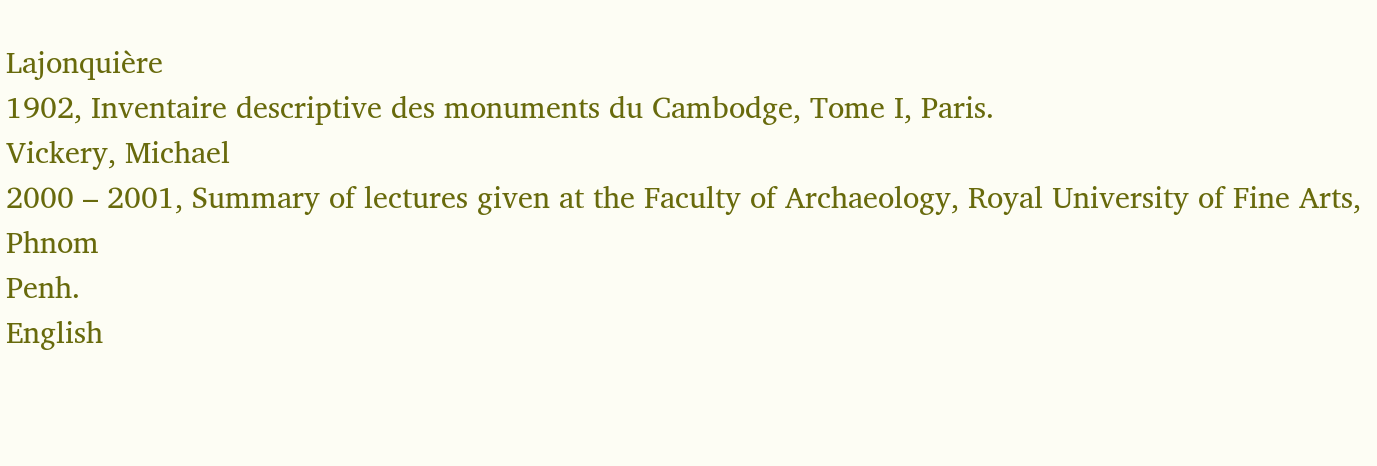Lajonquière
1902, Inventaire descriptive des monuments du Cambodge, Tome I, Paris.
Vickery, Michael
2000 – 2001, Summary of lectures given at the Faculty of Archaeology, Royal University of Fine Arts, Phnom
Penh.
English